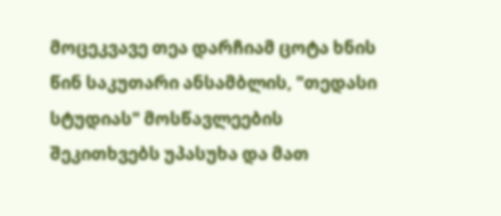მოცეკვავე თეა დარჩიამ ცოტა ხნის წინ საკუთარი ანსამბლის, "თედასი სტუდიას" მოსწავლეების შეკითხვებს უპასუხა და მათ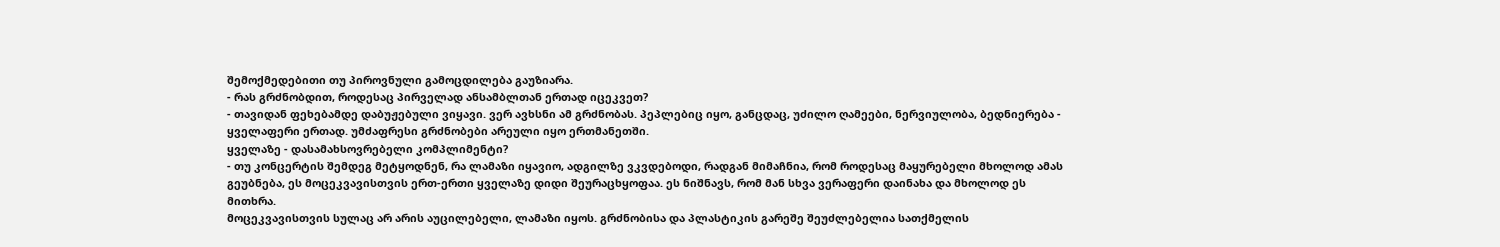შემოქმედებითი თუ პიროვნული გამოცდილება გაუზიარა.
- რას გრძნობდით, როდესაც პირველად ანსამბლთან ერთად იცეკვეთ?
- თავიდან ფეხებამდე დაბუჟებული ვიყავი. ვერ ავხსნი ამ გრძნობას. პეპლებიც იყო, განცდაც, უძილო ღამეები, ნერვიულობა, ბედნიერება - ყველაფერი ერთად. უმძაფრესი გრძნობები არეული იყო ერთმანეთში.
ყველაზე - დასამახსოვრებელი კომპლიმენტი?
- თუ კონცერტის შემდეგ მეტყოდნენ, რა ლამაზი იყავიო, ადგილზე ვკვდებოდი, რადგან მიმაჩნია, რომ როდესაც მაყურებელი მხოლოდ ამას გეუბნება, ეს მოცეკვავისთვის ერთ-ერთი ყველაზე დიდი შეურაცხყოფაა. ეს ნიშნავს, რომ მან სხვა ვერაფერი დაინახა და მხოლოდ ეს მითხრა.
მოცეკვავისთვის სულაც არ არის აუცილებელი, ლამაზი იყოს. გრძნობისა და პლასტიკის გარეშე შეუძლებელია სათქმელის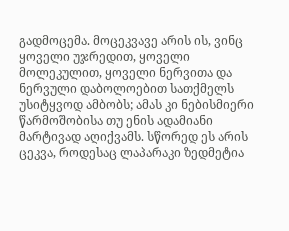გადმოცემა. მოცეკვავე არის ის, ვინც ყოველი უჯრედით, ყოველი მოლეკულით, ყოველი ნერვითა და ნერვული დაბოლოებით სათქმელს უსიტყვოდ ამბობს; ამას კი ნებისმიერი წარმოშობისა თუ ენის ადამიანი მარტივად აღიქვამს. სწორედ ეს არის ცეკვა, როდესაც ლაპარაკი ზედმეტია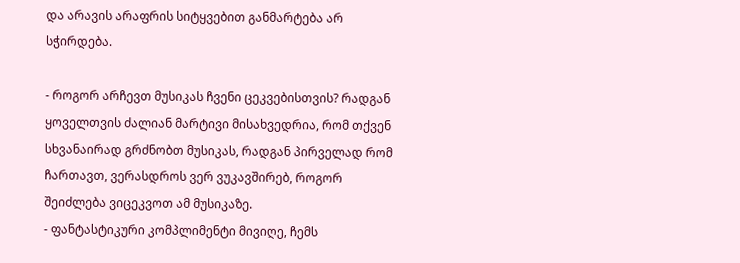და არავის არაფრის სიტყვებით განმარტება არ სჭირდება.

- როგორ არჩევთ მუსიკას ჩვენი ცეკვებისთვის? რადგან ყოველთვის ძალიან მარტივი მისახვედრია, რომ თქვენ სხვანაირად გრძნობთ მუსიკას, რადგან პირველად რომ ჩართავთ, ვერასდროს ვერ ვუკავშირებ, როგორ შეიძლება ვიცეკვოთ ამ მუსიკაზე.
- ფანტასტიკური კომპლიმენტი მივიღე, ჩემს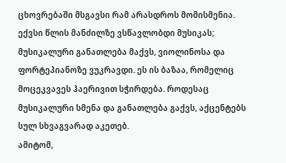ცხოვრებაში მსგავსი რამ არასდროს მომისმენია. ექვსი წლის მანძილზე ვსწავლობდი მუსიკას; მუსიკალური განათლება მაქვს, ვიოლინოსა და ფორტეპიანოზე ვუკრავდი. ეს ის ბაზაა, რომელიც მოცეკვავეს ჰაერივით სჭირდება. როდესაც მუსიკალური სმენა და განათლება გაქვს, აქცენტებს სულ სხვაგვარად აკეთებ.
ამიტომ,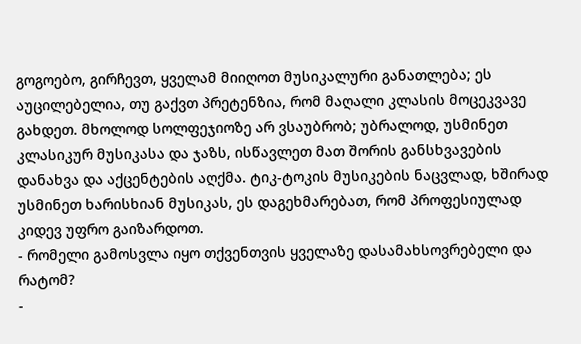გოგოებო, გირჩევთ, ყველამ მიიღოთ მუსიკალური განათლება; ეს აუცილებელია, თუ გაქვთ პრეტენზია, რომ მაღალი კლასის მოცეკვავე გახდეთ. მხოლოდ სოლფეჯიოზე არ ვსაუბრობ; უბრალოდ, უსმინეთ კლასიკურ მუსიკასა და ჯაზს, ისწავლეთ მათ შორის განსხვავების დანახვა და აქცენტების აღქმა. ტიკ-ტოკის მუსიკების ნაცვლად, ხშირად უსმინეთ ხარისხიან მუსიკას, ეს დაგეხმარებათ, რომ პროფესიულად კიდევ უფრო გაიზარდოთ.
- რომელი გამოსვლა იყო თქვენთვის ყველაზე დასამახსოვრებელი და რატომ?
-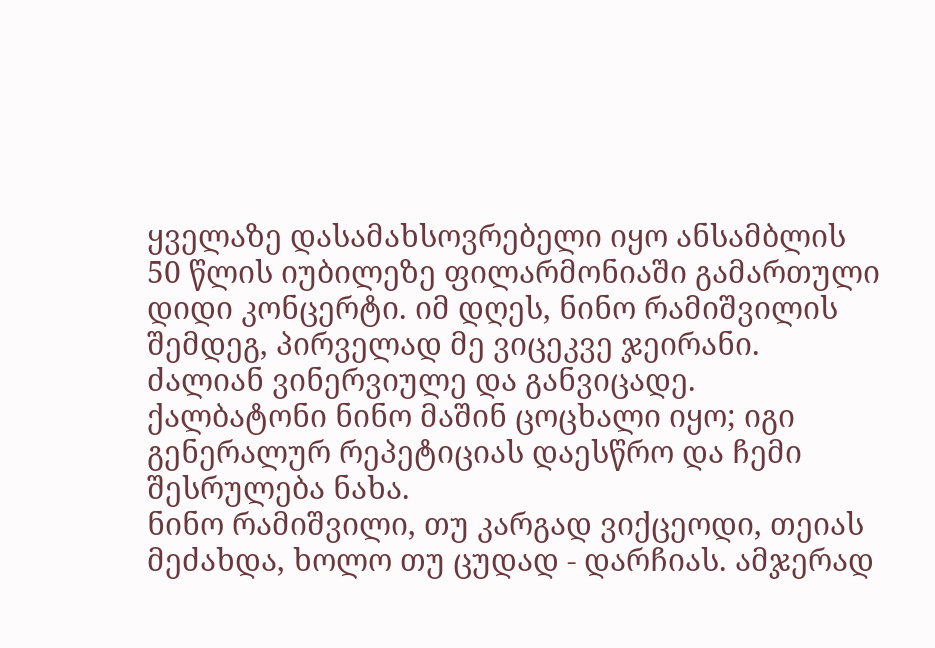ყველაზე დასამახსოვრებელი იყო ანსამბლის 50 წლის იუბილეზე ფილარმონიაში გამართული დიდი კონცერტი. იმ დღეს, ნინო რამიშვილის შემდეგ, პირველად მე ვიცეკვე ჯეირანი. ძალიან ვინერვიულე და განვიცადე. ქალბატონი ნინო მაშინ ცოცხალი იყო; იგი გენერალურ რეპეტიციას დაესწრო და ჩემი შესრულება ნახა.
ნინო რამიშვილი, თუ კარგად ვიქცეოდი, თეიას მეძახდა, ხოლო თუ ცუდად - დარჩიას. ამჯერად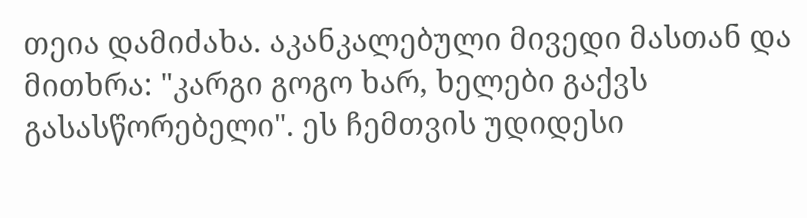თეია დამიძახა. აკანკალებული მივედი მასთან და მითხრა: "კარგი გოგო ხარ, ხელები გაქვს გასასწორებელი". ეს ჩემთვის უდიდესი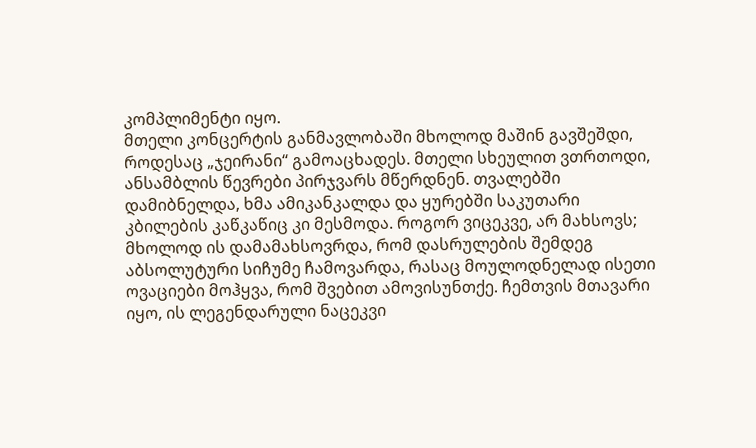კომპლიმენტი იყო.
მთელი კონცერტის განმავლობაში მხოლოდ მაშინ გავშეშდი, როდესაც „ჯეირანი“ გამოაცხადეს. მთელი სხეულით ვთრთოდი, ანსამბლის წევრები პირჯვარს მწერდნენ. თვალებში დამიბნელდა, ხმა ამიკანკალდა და ყურებში საკუთარი კბილების კაწკაწიც კი მესმოდა. როგორ ვიცეკვე, არ მახსოვს; მხოლოდ ის დამამახსოვრდა, რომ დასრულების შემდეგ აბსოლუტური სიჩუმე ჩამოვარდა, რასაც მოულოდნელად ისეთი ოვაციები მოჰყვა, რომ შვებით ამოვისუნთქე. ჩემთვის მთავარი იყო, ის ლეგენდარული ნაცეკვი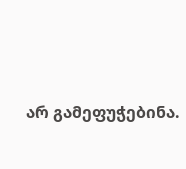არ გამეფუჭებინა.